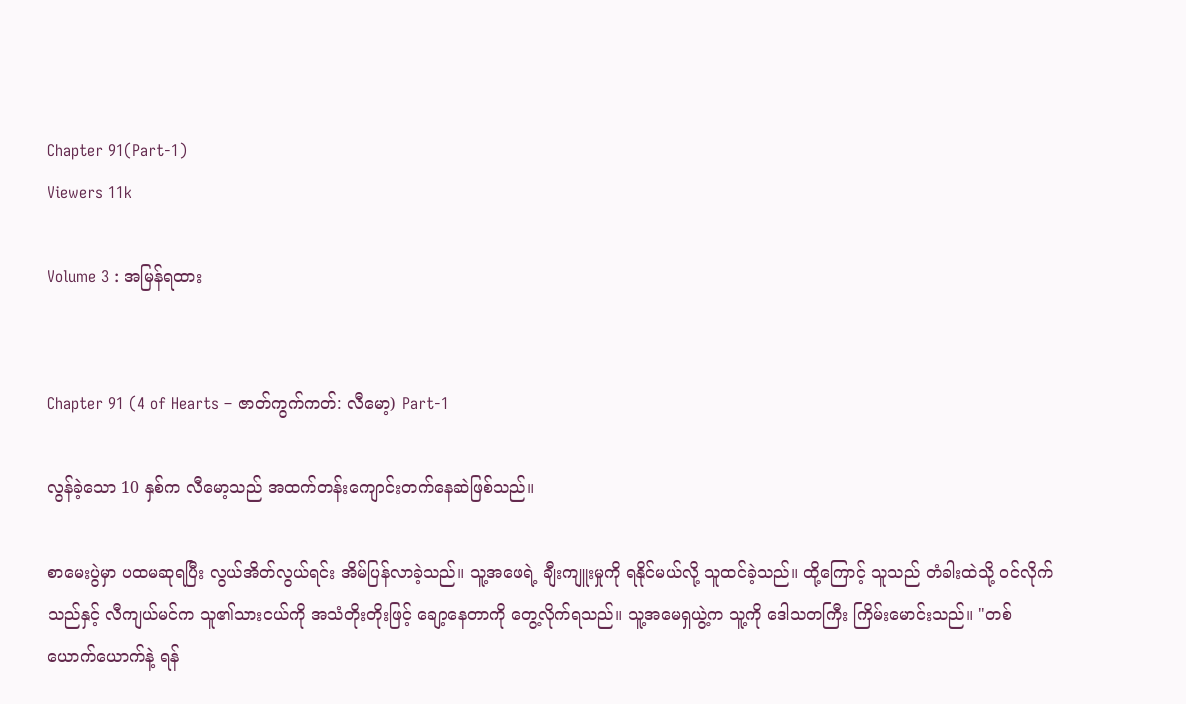Chapter 91(Part-1)
Viewers 11k

Volume 3 : အမြန်ရထား


Chapter 91 (4 of Hearts – ဇာတ်ကွက်ကတ်: လီမော့) Part-1

လွန်ခဲ့သော 10 နှစ်က လီမော့သည် အထက်တန်းကျောင်းတက်နေဆဲဖြစ်သည်။

စာမေးပွဲမှာ ပထမဆုရပြီး လွယ်အိတ်လွယ်ရင်း အိမ်ပြန်လာခဲ့သည်။ သူ့အဖေရဲ့ ချီးကျူးမှုကို ရနိုင်မယ်လို့ သူထင်ခဲ့သည်။ ထို့ကြောင့် သူသည် တံခါးထဲသို့ ဝင်လိုက်သည်နှင့် လီကျယ်မင်က သူ၏သားငယ်ကို အသံတိုးတိုးဖြင့် ချော့နေတာကို တွေ့လိုက်ရသည်။ သူ့အမေရှယွဲ့က သူ့ကို ဒေါသတကြီး ကြိမ်းမောင်းသည်။ "တစ်ယောက်ယောက်နဲ့ ရန်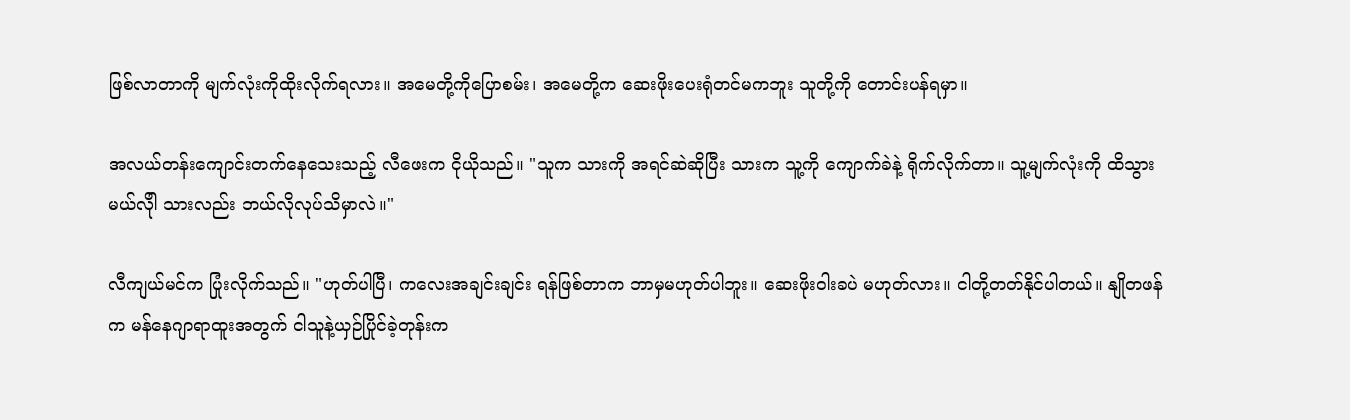ဖြစ်လာတာကို မျက်လုံးကိုထိုးလိုက်ရလား။ အမေတို့ကိုပြောစမ်း၊ အမေတို့က ဆေးဖိုးပေးရုံတင်မကဘူး သူတို့ကို တောင်းပန်ရမှာ။

အလယ်တန်းကျောင်းတက်နေသေးသည့် လီဖေးက ငိုယိုသည်။ "သူက သားကို အရင်ဆဲဆိုပြီး သားက သူ့ကို ကျောက်ခဲနဲ့ ရိုက်လိုက်တာ။ သူ့မျက်လုံးကို ထိသွားမယ်လိုါ သားလည်း ဘယ်လိုလုပ်သိမှာလဲ။"

လီကျယ်မင်က ပြုံးလိုက်သည်။ "ဟုတ်ပါပြီ၊ ကလေးအချင်းချင်း ရန်ဖြစ်တာက ဘာမှမဟုတ်ပါဘူး။ ဆေးဖိုးဝါးခပဲ မဟုတ်လား။ ငါတို့တတ်နိုင်ပါတယ်။ နျိုတဖန်က မန်နေဂျာရာထူးအတွက် ငါသူနဲ့ယှဉ်ပြိုင်ခဲ့တုန်းက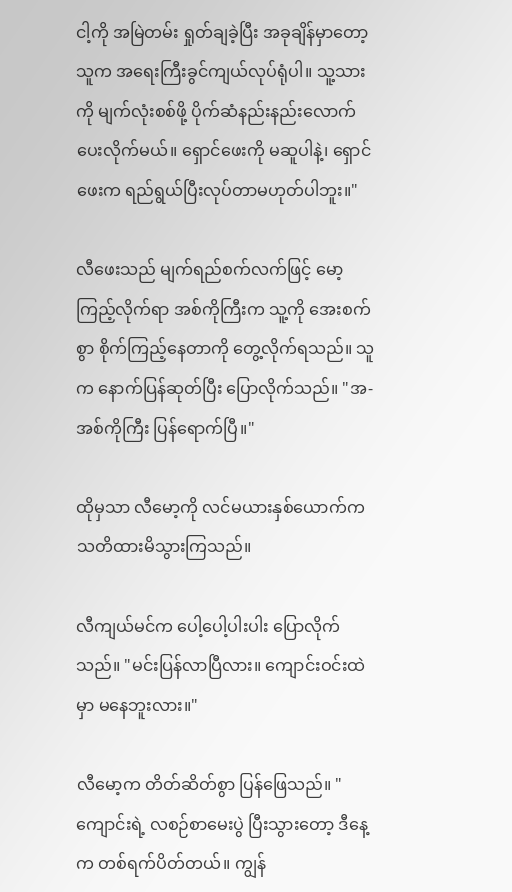ငါ့ကို အမြဲတမ်း ရှုတ်ချခဲ့ပြီး အခုချိန်မှာတော့ သူက အရေးကြီးခွင်ကျယ်လုပ်ရုံပါ။ သူ့သားကို မျက်လုံးစစ်ဖို့ ပိုက်ဆံနည်းနည်းလောက်ပေးလိုက်မယ်။ ရှောင်ဖေးကို မဆူပါနဲ့၊ ရှောင်ဖေးက ရည်ရွယ်ပြီးလုပ်တာမဟုတ်ပါဘူး။"

လီဖေးသည် မျက်ရည်စက်လက်ဖြင့် မော့ကြည့်လိုက်ရာ အစ်ကိုကြီးက သူ့ကို အေးစက်စွာ စိုက်ကြည့်နေတာကို တွေ့လိုက်ရသည်။ သူက နောက်ပြန်ဆုတ်ပြီး ပြောလိုက်သည်။ "အ-အစ်ကိုကြီး ပြန်ရောက်ပြီ။"

ထိုမှသာ လီမော့ကို လင်မယားနှစ်ယောက်က သတိထားမိသွားကြသည်။

လီကျယ်မင်က ပေါ့ပေါ့ပါးပါး ပြောလိုက်သည်။ "မင်းပြန်လာပြီလား။ ကျောင်းဝင်းထဲမှာ မနေဘူးလား။"

လီမော့က တိတ်ဆိတ်စွာ ပြန်ဖြေသည်။ "ကျောင်းရဲ့ လစဉ်စာမေးပွဲ ပြီးသွားတော့ ဒီနေ့က တစ်ရက်ပိတ်တယ်။ ကျွန်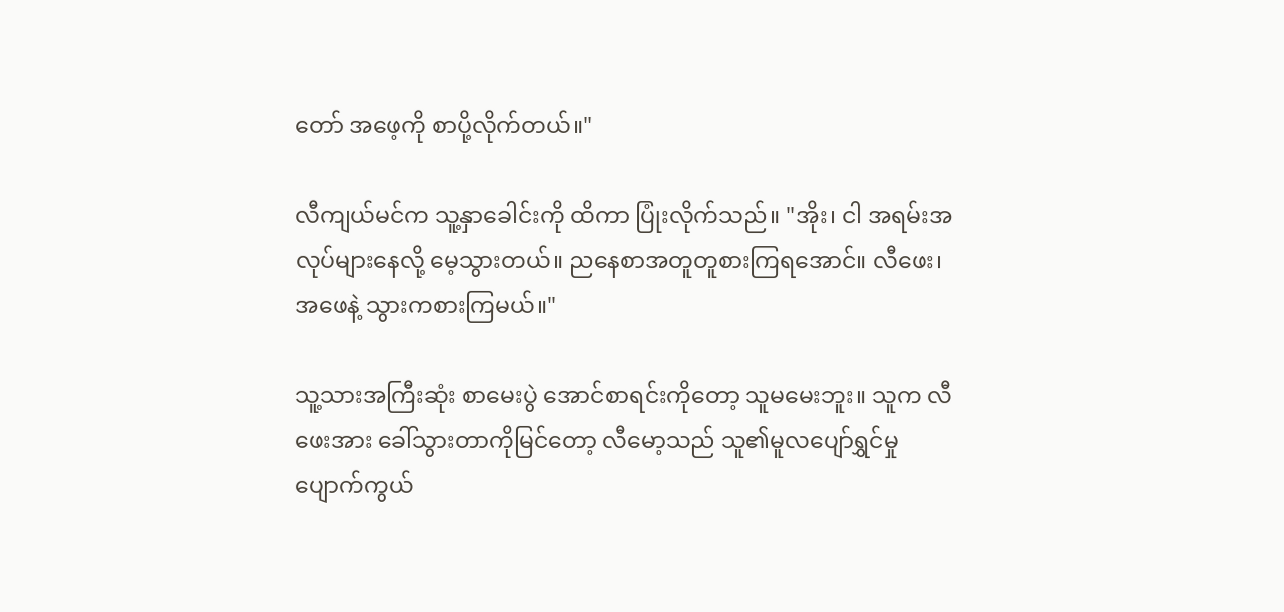တော် အဖေ့ကို စာပို့လိုက်တယ်။"

လီကျယ်မင်က သူ့နှာခေါင်းကို ထိကာ ပြုံးလိုက်သည်။ "အိုး၊ ငါ အရမ်းအလုပ်များနေလို့ မေ့သွားတယ်။ ညနေစာအတူတူစားကြရအောင်။ လီဖေး၊ အဖေနဲ့ သွားကစားကြမယ်။"

သူ့သားအကြီးဆုံး စာမေးပွဲ အောင်စာရင်းကိုတော့ သူမမေးဘူး။ သူက လီဖေးအား ခေါ်သွားတာကိုမြင်တော့ လီမော့သည် သူ၏မူလပျော်ရွှင်မှု ပျောက်ကွယ်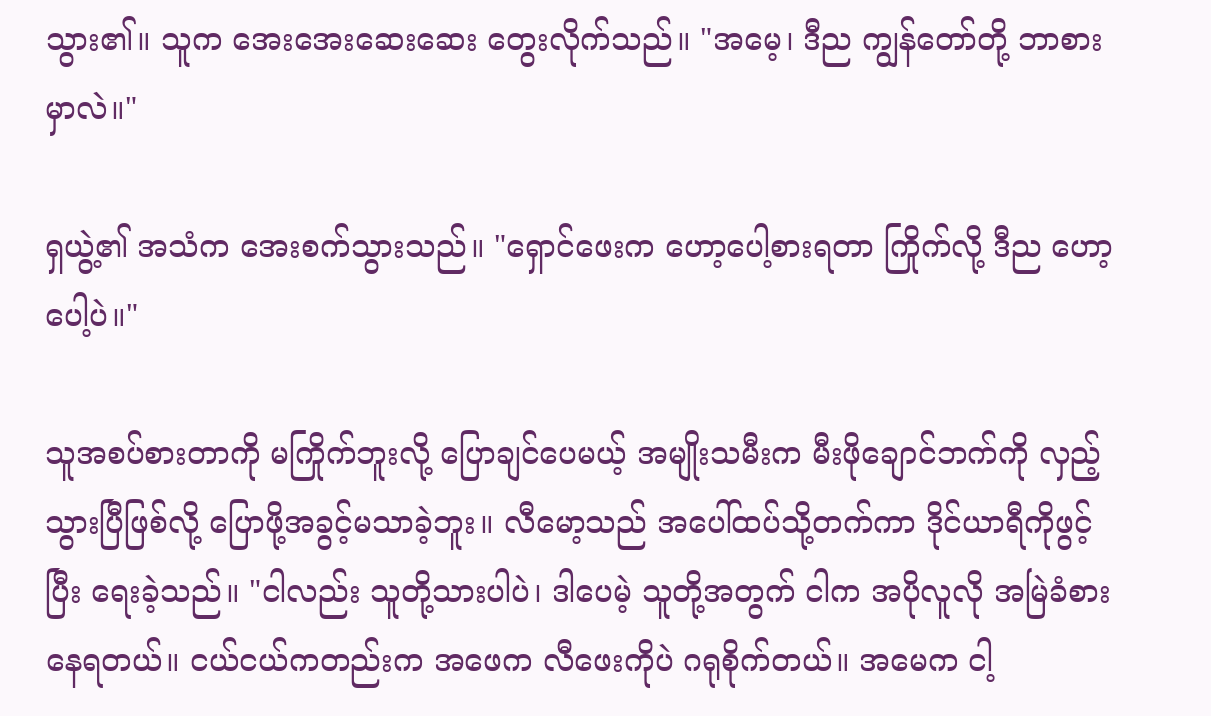သွား၏။ သူက အေးအေးဆေးဆေး တွေးလိုက်သည်။ "အမေ့၊ ဒီည ကျွန်တော်တို့ ဘာစားမှာလဲ။"

ရှယွဲ့၏ အသံက အေးစက်သွားသည်။ "ရှောင်ဖေးက ဟော့ပေါ့စားရတာ ကြိုက်လို့ ဒီည ဟော့ပေါ့ပဲ။"

သူအစပ်စားတာကို မကြိုက်ဘူးလို့ ပြောချင်ပေမယ့် အမျိုးသမီးက မီးဖိုချောင်ဘက်ကို လှည့်သွားပြီဖြစ်လို့ ပြောဖို့အခွင့်မသာခဲ့ဘူး။ လီမော့သည် အပေါ်ထပ်သို့တက်ကာ ဒိုင်ယာရီကိုဖွင့်ပြီး ရေးခဲ့သည်။ "ငါလည်း သူတို့သားပါပဲ၊ ဒါပေမဲ့ သူတို့အတွက် ငါက အပိုလူလို အမြဲခံစားနေရတယ်။ ငယ်ငယ်ကတည်းက အဖေက လီဖေးကိုပဲ ဂရုစိုက်တယ်။ အမေက ငါ့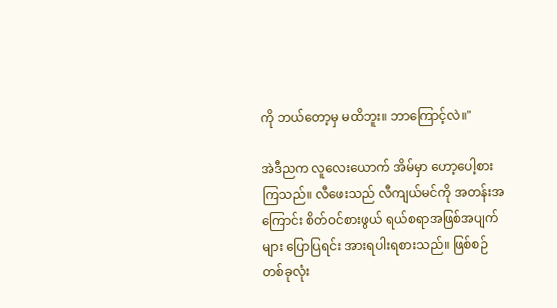ကို ဘယ်တော့မှ မထိဘူး။ ဘာကြောင့်လဲ။"

အဲဒီညက လူလေးယောက် အိမ်မှာ ဟော့ပေါ့စားကြသည်။ လီဖေးသည် လီကျယ်မင်ကို အတန်းအကြောင်း စိတ်ဝင်စားဖွယ် ရယ်စရာအဖြစ်အပျက်များ ပြောပြရင်း အားရပါးရစားသည်။ ဖြစ်စဉ်တစ်ခုလုံး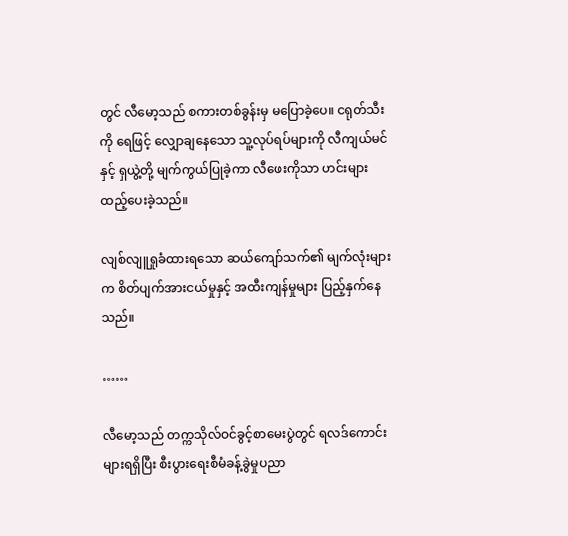တွင် လီမော့သည် စကားတစ်ခွန်းမှ မပြောခဲ့ပေ။ ငရုတ်သီးကို ရေဖြင့်‌ လျှောချနေသော သူ့လုပ်ရပ်များကို လီကျယ်မင်နှင့် ရှယွဲ့တို့ မျက်ကွယ်ပြုခဲ့ကာ လီဖေးကိုသာ ဟင်းများ ထည့်ပေးခဲ့သည်။

လျစ်လျူရှုခံထားရသော ဆယ်ကျော်သက်၏ မျက်လုံးများက စိတ်ပျက်အားငယ်မှုနှင့် အထီးကျန်မှုများ ပြည့်နှက်နေသည်။

……

လီမော့သည် တက္ကသိုလ်ဝင်ခွင့်စာမေးပွဲတွင် ရလဒ်ကောင်းများရရှိပြီး စီးပွားရေးစီမံခန့်ခွဲမှုပညာ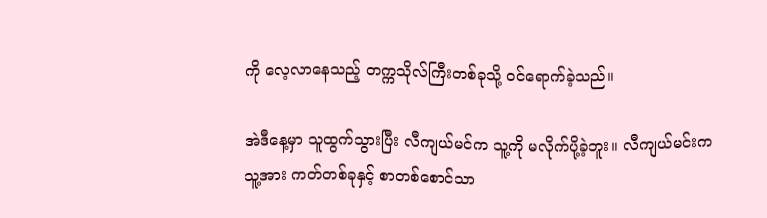ကို လေ့လာနေသည့် တက္ကသိုလ်ကြီးတစ်ခုသို့ ဝင်ရောက်ခဲ့သည်။

အဲဒီနေ့မှာ သူထွက်သွားပြီး လီကျယ်မင်က သူ့ကို မလိုက်ပို့ခဲ့ဘူး။ လီကျယ်မင်းက သူ့အား ကတ်တစ်ခုနှင့် စာတစ်စောင်သာ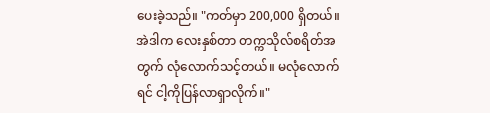ပေးခဲ့သည်။ "ကတ်မှာ 200,000 ရှိတယ်။ အဲဒါက လေးနှစ်တာ တက္ကသိုလ်စရိတ်အတွက် လုံလောက်သင့်တယ်။ မလုံလောက်ရင် ငါ့ကိုပြန်လာရှာလိုက်။"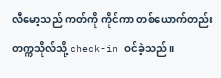လီမော့သည် ကတ်ကို ကိုင်ကာ တစ်ယောက်တည်း တက္ကသိုလ်သို့ check-in ဝင်ခဲ့သည်။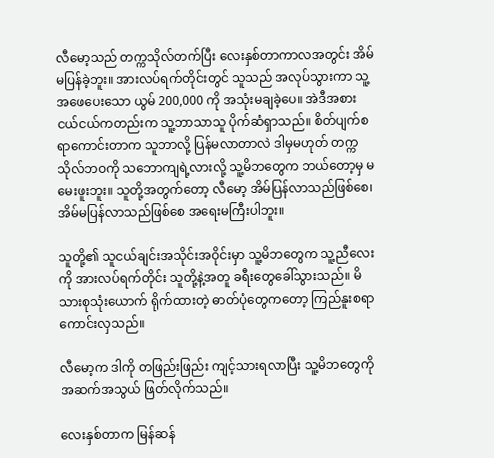လီမော့သည် တက္ကသိုလ်တက်ပြီး လေးနှစ်တာကာလအတွင်း အိမ်မပြန်ခဲ့ဘူး။ အားလပ်ရက်တိုင်းတွင် သူသည် အလုပ်သွားကာ သူ့အဖေပေးသော ယွမ် 200,000 ကို အသုံးမချခဲ့ပေ။ အဲဒီအစား ငယ်ငယ်ကတည်းက သူ့ဘာသာသူ ပိုက်ဆံရှာသည်။ စိတ်ပျက်စရာကောင်းတာက သူဘာလို့ ပြန်မလာတာလဲ ဒါမှမဟုတ် တက္ကသိုလ်ဘဝကို သဘောကျရဲ့လားလို့ သူ့မိဘတွေက ဘယ်တော့မှ မမေးဖူးဘူး။ သူတို့အတွက်တော့ လီမော့ အိမ်ပြန်လာသည်ဖြစ်စေ၊ အိမ်မပြန်လာသည်ဖြစ်စေ အရေးမကြီးပါဘူး။

သူတို့၏ သူငယ်ချင်းအသိုင်းအဝိုင်းမှာ သူ့မိဘတွေက သူ့ညီလေးကို အားလပ်ရက်တိုင်း သူတို့နဲ့အတူ ခရီးတွေခေါ်သွားသည်။ မိသားစုသုံးယောက် ရိုက်ထားတဲ့ ဓာတ်ပုံတွေကတော့ ကြည်နူးစရာကောင်းလှသည်။

လီမော့က ဒါကို တဖြည်းဖြည်း ကျင့်သားရလာပြီး သူ့မိဘတွေကို အဆက်အသွယ် ဖြတ်လိုက်သည်။

လေးနှစ်တာက မြန်ဆန်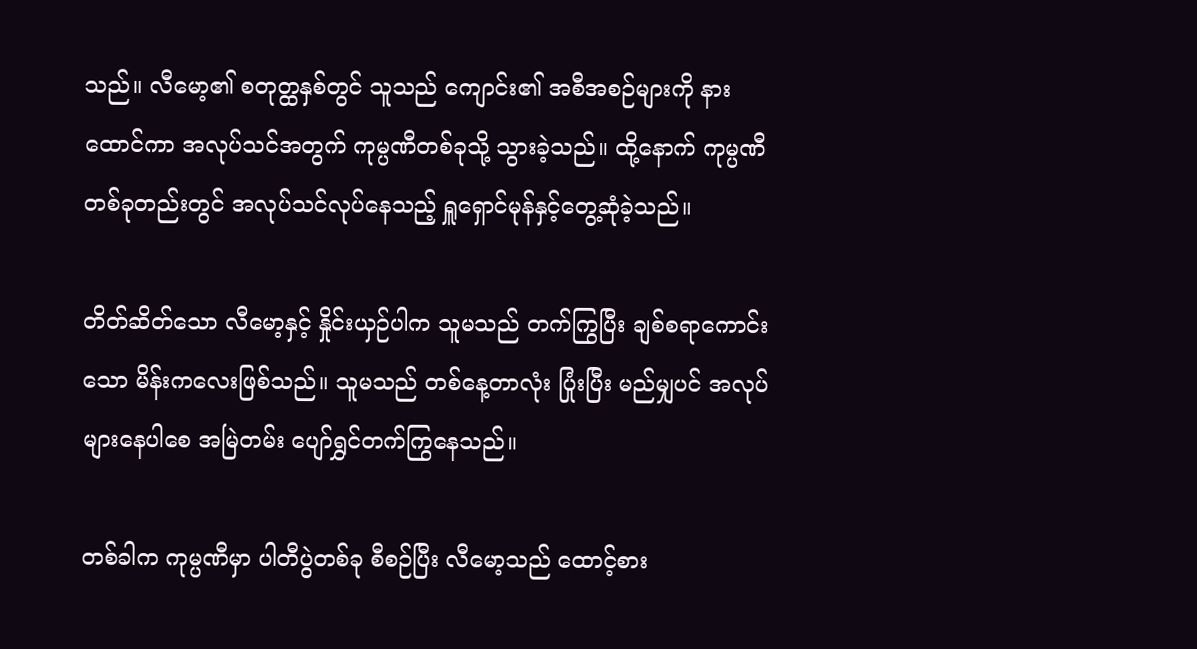သည်။ လီမော့၏ စတုတ္ထနှစ်တွင် သူသည် ကျောင်း၏ အစီအစဉ်များကို နားထောင်ကာ အလုပ်သင်အတွက် ကုမ္ပဏီတစ်ခုသို့ သွားခဲ့သည်။ ထို့နောက် ကုမ္ပဏီတစ်ခုတည်းတွင် အလုပ်သင်လုပ်နေသည့် ရှူရှောင်မုန်နှင့်တွေ့ဆုံခဲ့သည်။

တိတ်ဆိတ်သော လီမော့နှင့် နှိုင်းယှဉ်ပါက သူမသည် တက်ကြွပြီး ချစ်စရာကောင်းသော မိန်းကလေးဖြစ်သည်။ သူမသည် တစ်နေ့တာလုံး ပြုံးပြီး မည်မျှပင် အလုပ်များနေပါစေ အမြဲတမ်း ပျော်ရွှင်တက်ကြွနေသည်။

တစ်ခါက ကုမ္ပဏီမှာ ပါတီပွဲတစ်ခု စီစဉ်ပြီး လီမော့သည် ထောင့်စား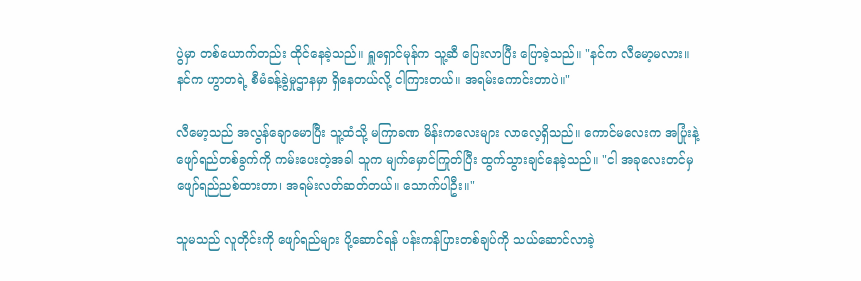ပွဲမှာ တစ်ယောက်တည်း ထိုင်နေခဲ့သည်။ ရှူရှောင်မုန်က သူ့ဆီ ပြေးလာပြီး ပြောခဲ့သည်။ "နင်က လီမော့မလား။ နင်က ဟွာတရဲ့ စီမံခန့်ခွဲမှုဌာနမှာ ရှိနေတယ်လို့ ငါကြားတယ်။ အရမ်းကောင်းတာပဲ။"

လီမော့သည် အလွန်ချောမောပြီး သူ့ထံသို့ မကြာခဏ မိန်းကလေးများ လာလေ့ရှိသည်။ ကောင်မလေးက အပြုံးနဲ့ဖျော်ရည်တစ်ခွက်ကို ကမ်းပေးတဲ့အခါ သူက မျက်မှောင်ကြုတ်ပြီး ထွက်သွားချင်နေခဲ့သည်။ "ငါ အခုလေးတင်မှ ဖျော်ရည်ညစ်ထားတာ၊ အရမ်းလတ်ဆတ်တယ်။ သောက်ပါဦး။"

သူမသည် လူတိုင်းကို ဖျော်ရည်များ ပို့ဆောင်ရန် ပန်းကန်ပြားတစ်ချပ်ကို သယ်ဆောင်လာခဲ့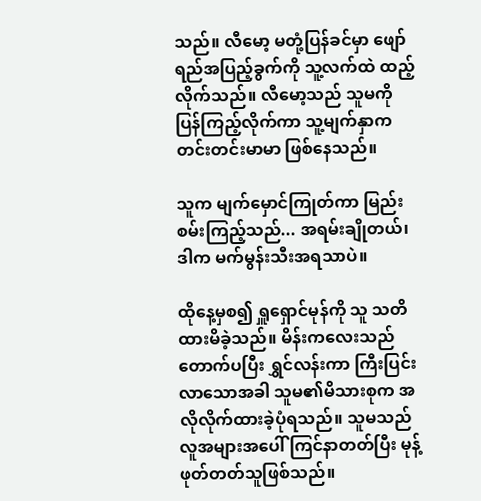သည်။ လီမော့ မတုံ့ပြန်ခင်မှာ ဖျော်ရည်အပြည့်ခွက်ကို သူ့လက်ထဲ ထည့်လိုက်သည်။ လီမော့သည် သူမကို ပြန်ကြည့်လိုက်ကာ သူ့မျက်နှာက တင်းတင်းမာမာ ဖြစ်နေသည်။

သူက မျက်မှောင်ကြုတ်ကာ မြည်းစမ်းကြည့်သည်... အရမ်းချိုတယ်၊ ဒါက မက်မွန်းသီးအရသာပဲ။

ထိုနေ့မှစ၍ ရှူရှောင်မုန်ကို သူ သတိထားမိခဲ့သည်။ မိန်းကလေးသည် တောက်ပပြီး ရွှင်လန်းကာ ကြီးပြင်းလာသောအခါ သူမ၏မိသားစုက အလိုလိုက်ထားခဲ့ပုံရသည်။ သူမသည် လူအများအပေါ် ကြင်နာတတ်ပြီး မုန့်ဖုတ်တတ်သူဖြစ်သည်။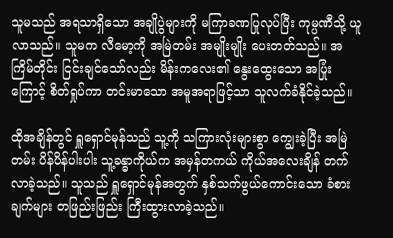သူမသည် အရသာရှိသော အချိုပွဲများကို မကြာခဏပြုလုပ်ပြီး ကုမ္ပဏီသို့ ယူလာသည်။ သူမက လီမော့ကို အမြဲတမ်း အမျိုးမျိုး ပေးတတ်သည်။ အကြိမ်တိုင်း ငြင်းချင်သော်လည်း မိန်းကလေး၏ နွေးထွေးသော အပြုံးကြောင့် စိတ်ရှုပ်ကာ တင်းမာသော အမူအရာဖြင့်သာ သူလက်ခံနိုင်ခဲ့သည်။

ထိုအချိန်တွင် ရှူရှောင်မုန်သည် သူ့ကို သကြားလုံးများစွာ ကျွေးခဲ့ပြီး အမြဲတမ်း ပိန်ပိန်ပါးပါး သူ့ခန္ဓာကိုယ်က အမှန်တကယ် ကိုယ်အလေးချိန် တက်လာခဲ့သည်။ သူသည် ရှူရှောင်မုန်အတွက် နှစ်သက်ဖွယ်ကောင်းသော ခံစားချက်များ တဖြည်းဖြည်း ကြီးထွားလာခဲ့သည်။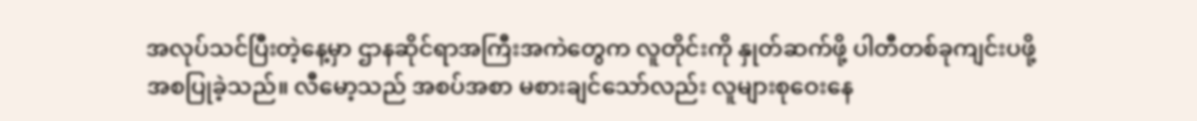အလုပ်သင်ပြီးတဲ့နေ့မှာ ဌာနဆိုင်ရာအကြီးအကဲတွေက လူတိုင်းကို နှုတ်ဆက်ဖို့ ပါတီတစ်ခုကျင်းပဖို့ အစပြုခဲ့သည်။ လီမော့သည် အစပ်အစာ မစားချင်သော်လည်း လူများစုဝေးနေ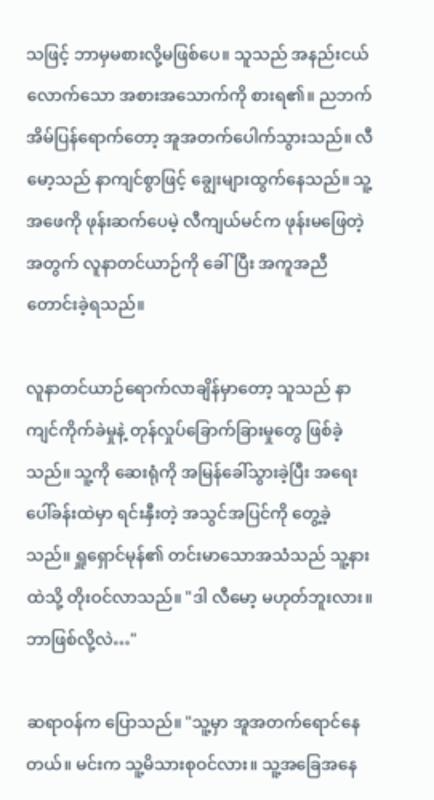သဖြင့် ဘာမှမစားလို့မဖြစ်ပေ။ သူသည် အနည်းငယ်လောက်သော အစားအသောက်ကို စားရ၏။ ညဘက် အိမ်ပြန်ရောက်တော့ အူအတက်ပေါက်သွားသည်။ လီမော့သည် နာကျင်စွာဖြင့် ချွေးများထွက်နေသည်။ သူ့အဖေကို ဖုန်းဆက်ပေမဲ့ လီကျယ်မင်က ဖုန်းမဖြေတဲ့အတွက် လူနာတင်ယာဉ်ကို ခေါ်ပြီး အကူအညီတောင်းခဲ့ရသည်။

လူနာတင်ယာဉ်ရောက်လာချိန်မှာတော့ သူသည် နာကျင်ကိုက်ခဲမှုနဲ့ တုန်လှုပ်ခြောက်ခြားမှုတွေ ဖြစ်ခဲ့သည်။ သူ့ကို ဆေးရုံကို အမြန်ခေါ်သွားခဲ့ပြီး အရေးပေါ်ခန်းထဲမှာ ရင်းနှီးတဲ့ အသွင်အပြင်ကို တွေ့ခဲ့သည်။ ရှူရှောင်မုန်၏ တင်းမာသောအသံသည် သူ့နားထဲသို့ တိုးဝင်လာသည်။ "ဒါ လီမော့ မဟုတ်ဘူးလား။ ဘာဖြစ်လို့လဲ…"

ဆရာဝန်က ပြောသည်။ "သူ့မှာ အူအတက်ရောင်နေတယ်။ မင်းက သူ့မိသားစုဝင်လား။ သူ့အခြေအနေ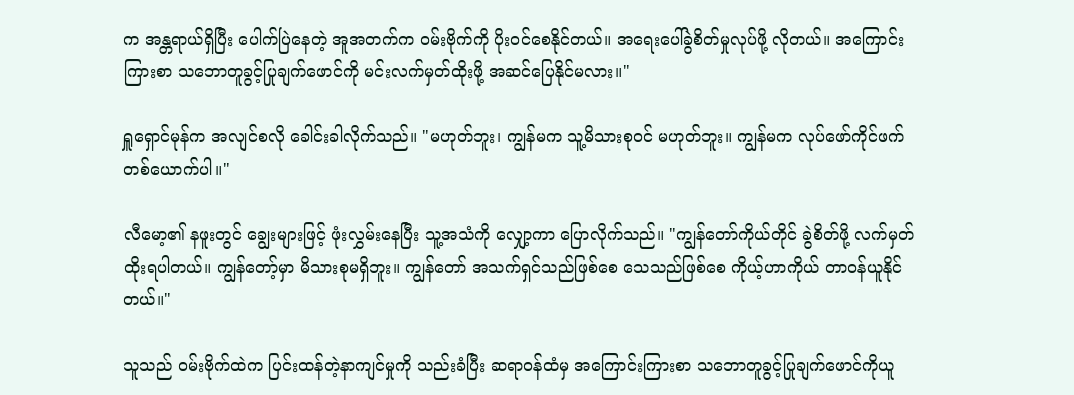က အန္တရာယ်ရှိပြီး ပေါက်ပြဲနေတဲ့ အူအတက်က ဝမ်းဗိုက်ကို ပိုးဝင်စေနိုင်တယ်။ အရေးပေါ်ခွဲစိတ်မှုလုပ်ဖို့ လိုတယ်။ အကြောင်းကြားစာ သဘောတူခွင့်ပြုချက်ဖောင်ကို မင်းလက်မှတ်ထိုးဖို့ အဆင်ပြေနိုင်မလား။"

ရှူရှောင်မုန်က အလျင်စလို ခေါင်းခါလိုက်သည်။ "မဟုတ်ဘူး၊ ကျွန်မက သူ့မိသားစုဝင် မဟုတ်ဘူး။ ကျွန်မက လုပ်ဖော်ကိုင်ဖက်တစ်ယောက်ပါ။"

လီမော့၏ နဖူးတွင် ချွေးများဖြင့် ဖုံးလွှမ်းနေပြီး သူ့အသံကို လျှော့ကာ ပြောလိုက်သည်။ "ကျွန်တော်ကိုယ်တိုင် ခွဲစိတ်ဖို့ လက်မှတ်ထိုးရပါတယ်။ ကျွန်တော့်မှာ မိသားစုမရှိဘူး။ ကျွန်တော် အသက်ရှင်သည်ဖြစ်စေ သေသည်ဖြစ်စေ ကိုယ့်ဟာကိုယ် တာဝန်ယူနိုင်တယ်။"

သူသည် ဝမ်းဗိုက်ထဲက ပြင်းထန်တဲ့နာကျင်မှုကို သည်းခံပြီး ဆရာဝန်ထံမှ အကြောင်းကြားစာ သဘောတူခွင့်ပြုချက်ဖောင်ကိုယူ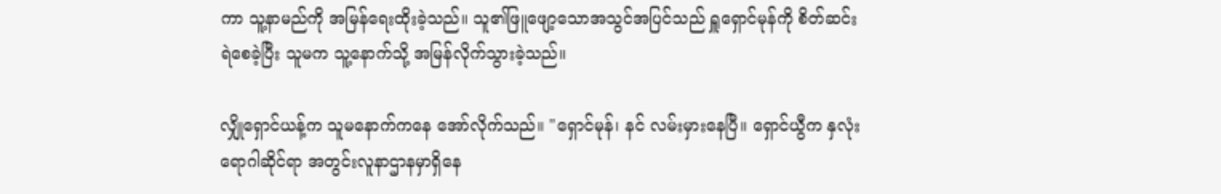ကာ သူ့နာမည်ကို အမြန်ရေးထိုးခဲ့သည်။ သူ၏ဖြူဖျော့သောအသွင်အပြင်သည် ရှူရှောင်မုန်ကို စိတ်ဆင်းရဲစေခဲ့ပြီး သူမက သူ့နောက်သို့ အမြန်လိုက်သွားခဲ့သည်။

လျှိုရှောင်ယန့်က သူမနောက်ကနေ အော်လိုက်သည်။ "ရှောင်မုန်၊ နင် လမ်းမှားနေပြီ။ ရှောင်ယွီက နှလုံးရောဂါဆိုင်ရာ အတွင်းလူနာဌာနမှာရှိနေ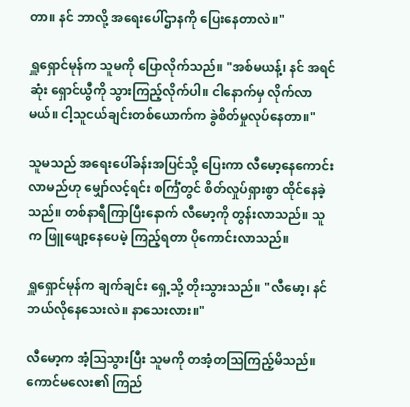တာ။ နင် ဘာလို့ အရေးပေါ်ဌာနကို ပြေးနေတာလဲ။"

ရှူရှောင်မုန်က သူမကို ပြောလိုက်သည်။ "အစ်မယန့်၊ နင် အရင်ဆုံး ရှောင်ယွီကို သွားကြည့်လိုက်ပါ။ ငါနောက်မှ လိုက်လာမယ်။ ငါ့သူငယ်ချင်းတစ်ယောက်က ခွဲစိတ်မှုလုပ်နေတာ။"

သူမသည် အရေးပေါ်ခန်းအပြင်သို့ ပြေးကာ လီမော့နေကောင်းလာမည်ဟု မျှော်လင့်ရင်း စင်္ကြံတွင် စိတ်လှုပ်ရှားစွာ ထိုင်နေခဲ့သည်။ တစ်နာရီကြာပြီးနောက် လီမော့ကို တွန်းလာသည်။ သူက ဖြူဖျော့နေပေမဲ့ ကြည့်ရတာ ပိုကောင်းလာသည်။

ရှူရှောင်မုန်က ချက်ချင်း ရှေ့သို့ တိုးသွားသည်။ "လီမော့၊ နင် ဘယ်လိုနေသေးလဲ။ နာသေးလား။"

လီမော့က အံ့ဩသွားပြီး သူမကို တအံ့တသြကြည့်မိသည်။ ကောင်မလေး၏ ကြည်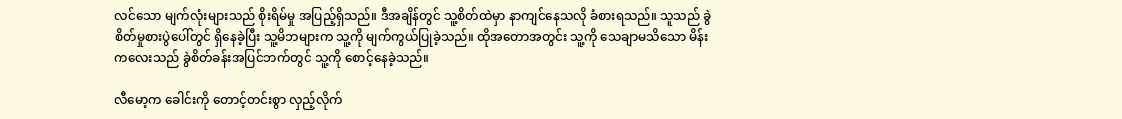လင်သော မျက်လုံးများသည် စိုးရိမ်မှု အပြည့်ရှိသည်။ ဒီအချိန်တွင် သူ့စိတ်ထဲမှာ နာကျင်နေသလို ခံစားရသည်။ သူသည် ခွဲစိတ်မှုစားပွဲပေါ်တွင် ရှိနေခဲ့ပြီး သူ့မိဘများက သူ့ကို မျက်ကွယ်ပြုခဲ့သည်။ ထိုအတောအတွင်း သူ့ကို သေချာမသိသော မိန်းကလေးသည် ခွဲစိတ်ခန်းအပြင်ဘက်တွင် သူ့ကို စောင့်နေခဲ့သည်။

လီမော့က ခေါင်းကို တောင့်တင်းစွာ လှည့်လိုက်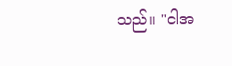သည်။ "ငါအ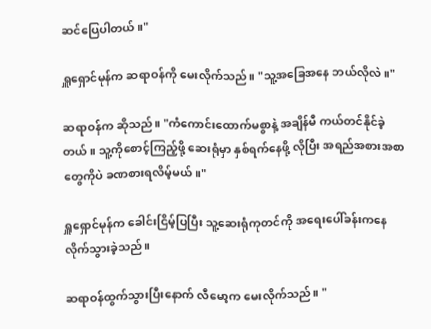ဆင်ပြေပါတယ်။"

ရှူရှောင်မုန်က ဆရာဝန်ကို မေးလိုက်သည်။ "သူ့အခြေအနေ ဘယ်လိုလဲ။"

ဆရာဝန်က ဆိုသည်။ "ကံကောင်းထောက်မစွာနဲ့ အချိန်မီ ကယ်တင်နိုင်ခဲ့တယ်။ သူ့ကိုစောင့်ကြည့်ဖို့ ဆေးရုံမှာ နှစ်ရက်နေဖို့ လိုပြီး အရည်အစားအစာတွေကိုပဲ ခဏစားရလိမ့်မယ်။"

ရှူရှောင်မုန်က ခေါင်းငြိမ့်ပြပြီး သူ့ဆေးရုံကုတင်ကို အရေးပေါ်ခန်းကနေ လိုက်သွားခဲ့သည်။

ဆရာဝန်ထွက်သွားပြီးနောက် လီမော့က မေးလိုက်သည်။ "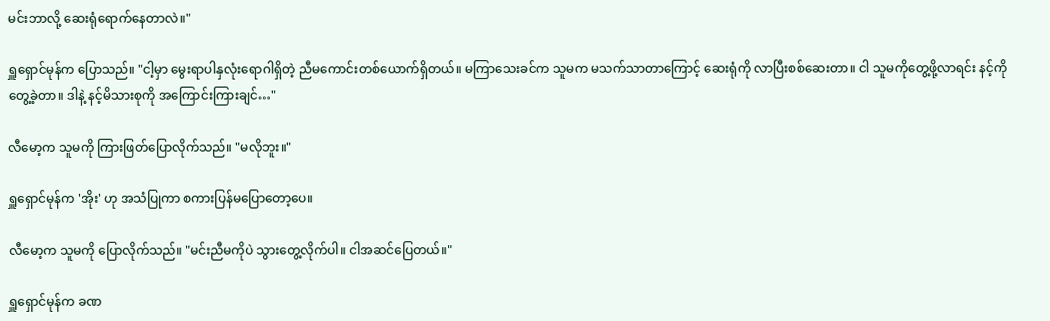မင်းဘာလို့ ဆေးရုံရောက်နေတာလဲ။"

ရှူရှောင်မုန်က ပြောသည်။ "ငါ့မှာ မွေးရာပါနှလုံးရောဂါရှိတဲ့ ညီမကောင်းတစ်ယောက်ရှိတယ်။ မကြာသေးခင်က သူမက မသက်သာတာကြောင့် ဆေးရုံကို လာပြီးစစ်ဆေးတာ။ ငါ သူမကိုတွေ့ဖို့လာရင်း နင့်ကိုတွေ့ခဲ့တာ။ ဒါနဲ့ နင့်မိသားစုကို အကြောင်းကြားချင်…"

လီမော့က သူမကို ကြားဖြတ်ပြောလိုက်သည်။ "မလိုဘူး။"

ရှူရှောင်မုန်က 'အိုး' ဟု အသံပြုကာ စကားပြန်မပြောတော့ပေ။

လီမော့က သူမကို ပြောလိုက်သည်။ "မင်းညီမကိုပဲ သွားတွေ့လိုက်ပါ။ ငါအဆင်ပြေတယ်။"

ရှူရှောင်မုန်က ခဏ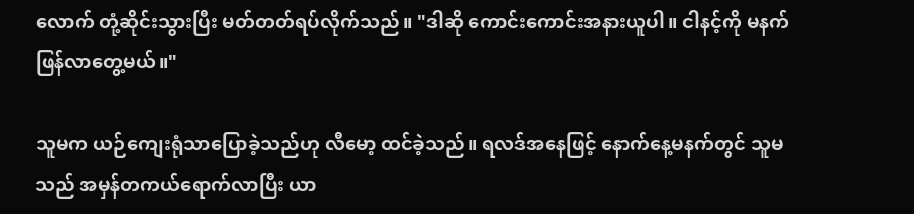လောက် တုံ့ဆိုင်းသွားပြီး မတ်တတ်ရပ်လိုက်သည်။ "ဒါဆို ကောင်းကောင်းအနားယူပါ။ ငါနင့်ကို မနက်ဖြန်လာတွေ့မယ်။"

သူမက ယဉ်ကျေးရုံသာပြောခဲ့သည်ဟု လီမော့ ထင်ခဲ့သည်။ ရလဒ်အနေဖြင့် နောက်နေ့မနက်တွင် သူမသည် အမှန်တကယ်ရောက်လာပြီး ယာ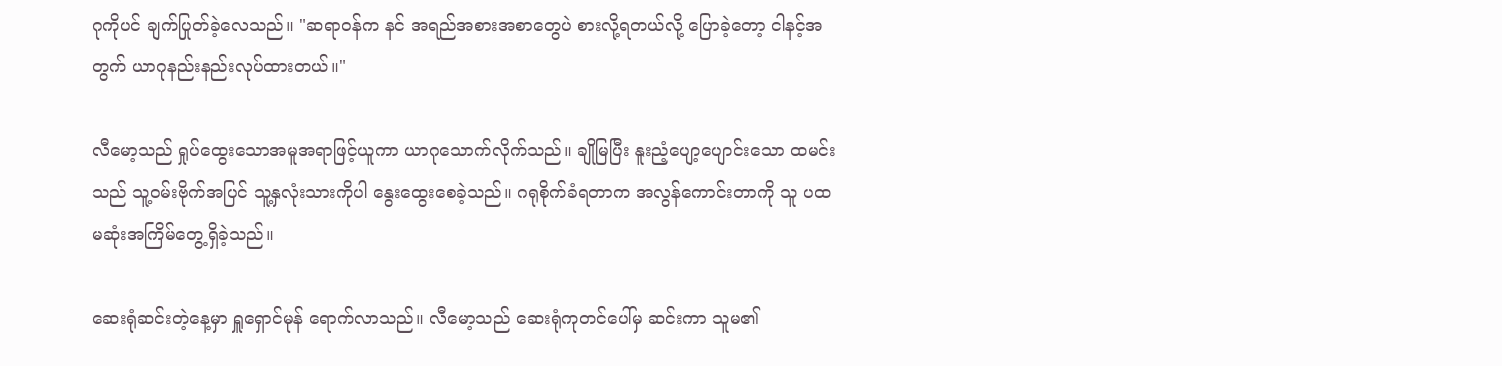ဂုကိုပင် ချက်ပြုတ်ခဲ့လေသည်။ "ဆရာဝန်က နင် အရည်အစားအစာတွေပဲ စားလို့ရတယ်လို့ ပြောခဲ့တော့ ငါနင့်အတွက် ယာဂုနည်းနည်းလုပ်ထားတယ်။"

လီမော့သည် ရှုပ်ထွေးသောအမူအရာဖြင့်ယူကာ ယာဂုသောက်လိုက်သည်။ ချိုမြပြီး နူးညံ့ပျော့ပျောင်းသော ထမင်းသည် သူ့ဝမ်းဗိုက်အပြင် သူ့နှလုံးသားကိုပါ နွေးထွေးစေခဲ့သည်။ ဂရုစိုက်ခံရတာက အလွန်ကောင်းတာကို သူ ပထမဆုံးအကြိမ်တွေ့ရှိခဲ့သည်။

ဆေးရုံဆင်းတဲ့နေ့မှာ ရှူရှောင်မုန် ရောက်လာသည်။ လီမော့သည် ဆေးရုံကုတင်ပေါ်မှ ဆင်းကာ သူမ၏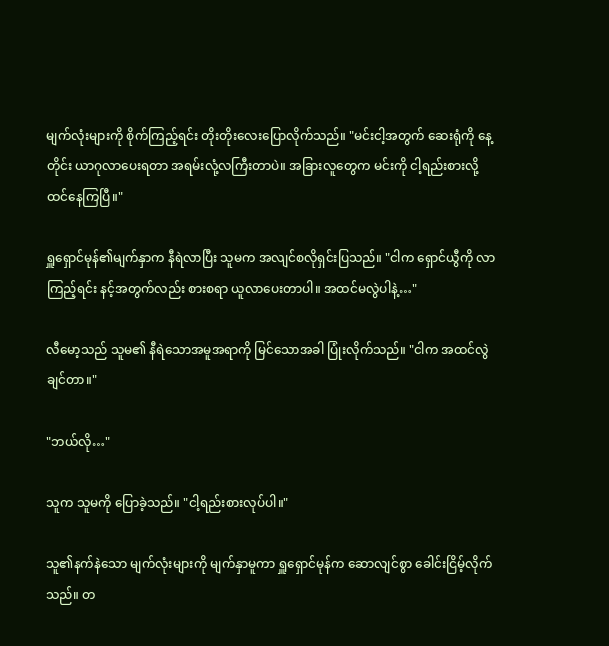မျက်လုံးများကို စိုက်ကြည့်ရင်း တိုးတိုးလေးပြောလိုက်သည်။ "မင်းငါ့အတွက် ဆေးရုံကို နေ့တိုင်း ယာဂုလာပေးရတာ အရမ်းလုံ့လကြီးတာပဲ။ အခြားလူတွေက မင်းကို ငါ့ရည်းစားလို့ ထင်နေကြပြီ။"

ရှူရှောင်မုန်၏မျက်နှာက နီရဲလာပြီး သူမက အလျင်စလိုရှင်းပြသည်။ "ငါက ရှောင်ယွီကို လာကြည့်ရင်း နင့်အတွက်လည်း စားစရာ ယူလာပေးတာပါ။ အထင်မလွဲပါနဲ့…"

လီမော့သည် သူမ၏ နီရဲသောအမူအရာကို မြင်သောအခါ ပြုံးလိုက်သည်။ "ငါက အထင်လွဲချင်တာ။"

"ဘယ်လို…"

သူက သူမကို ပြောခဲ့သည်။ "ငါ့ရည်းစားလုပ်ပါ။"

သူ၏နက်နဲသော မျက်လုံးများကို မျက်နှာမူကာ ရှူရှောင်မုန်က ဆောလျင်စွာ ခေါင်းငြိမ့်လိုက်သည်။ တ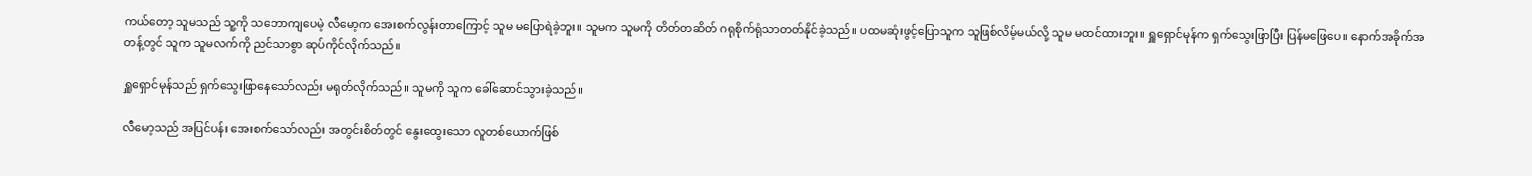ကယ်တော့ သူမသည် သူ့ကို သဘောကျပေမဲ့ လီမော့က အေးစက်လွန်းတာကြောင့် သူမ မပြောရဲခဲ့ဘူး။ သူမက သူမကို တိတ်တဆိတ် ဂရုစိုက်ရုံသာတတ်နိုင်ခဲ့သည်။ ပထမဆုံးဖွင့်ပြောသူက သူဖြစ်လိမ့်မယ်လို့ သူမ မထင်ထားဘူး။ ရှူရှောင်မုန်က ရှက်သွေးဖြာပြီး ပြန်မဖြေပေ။ နောက်အခိုက်အတန့်တွင် သူက သူမလက်ကို ညင်သာစွာ ဆုပ်ကိုင်လိုက်သည်။

ရှူရှောင်မုန်သည် ရှက်သွေးဖြာနေသော်လည်း မရုတ်လိုက်သည်။ သူမကို သူက ခေါ်ဆောင်သွားခဲ့သည်။

လီမော့သည် အပြင်ပန်း အေးစက်သော်လည်း အတွင်းစိတ်တွင် နွေးထွေးသော လူတစ်ယောက်ဖြစ်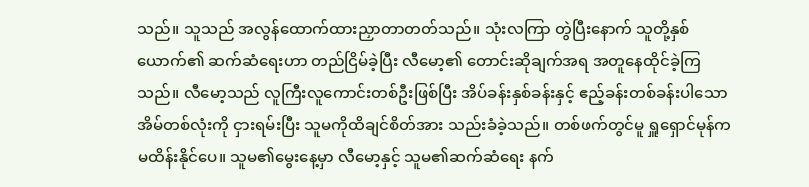သည်။ သူသည် အလွန်ထောက်ထားညှာတာတတ်သည်။ သုံးလကြာ တွဲပြီးနောက် သူတို့နှစ်ယောက်၏ ဆက်ဆံရေးဟာ တည်ငြိမ်ခဲ့ပြီး လီမော့၏ တောင်းဆိုချက်အရ အတူနေထိုင်ခဲ့ကြသည်။ လီမော့သည် လူကြီးလူကောင်းတစ်ဦးဖြစ်ပြီး အိပ်ခန်းနှစ်ခန်းနှင့် ဧည့်ခန်းတစ်ခန်းပါသော အိမ်တစ်လုံးကို ငှားရမ်းပြီး သူမကိုထိချင်စိတ်အား သည်းခံခဲ့သည်။ တစ်ဖက်တွင်မူ ရှူရှောင်မုန်က မထိန်းနိုင်ပေ။ သူမ၏မွေးနေ့မှာ လီမော့နှင့် သူမ၏ဆက်ဆံရေး နက်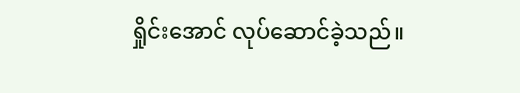ရှိုင်းအောင် လုပ်ဆောင်ခဲ့သည်။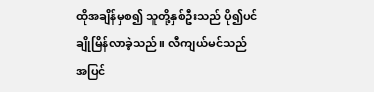ထိုအချိန်မှစ၍ သူတို့နှစ်ဦးသည် ပို၍ပင် ချိုမြိန်လာခဲ့သည်။ လီကျယ်မင်သည် အပြင်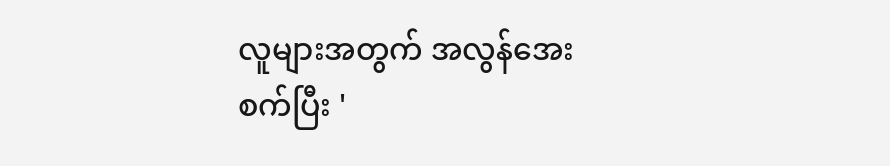လူများအတွက် အလွန်အေးစက်ပြီး '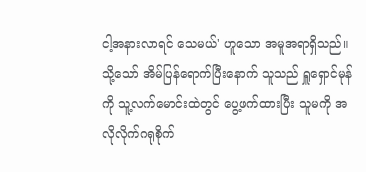ငါ့အနားလာရင် သေမယ်' ဟူသော အမူအရာရှိသည်။ သို့သော် အိမ်ပြန်ရောက်ပြီးနောက် သူသည် ရှူရှောင်မုန်ကို သူ့လက်မောင်းထဲတွင် ပွေ့ဖက်ထားပြီး သူမကို အလိုလိုက်ဂရုစိုက်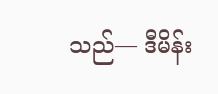သည်— ဒီမိန်း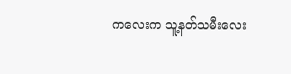ကလေးက သူ့နတ်သမီးလေး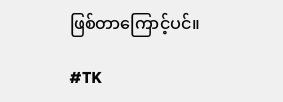ဖြစ်တာကြောင့်ပင်။

#TK